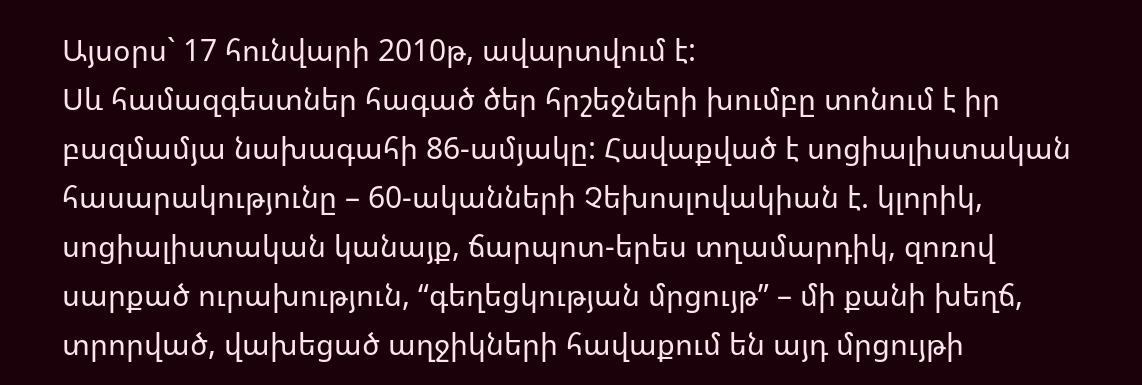Այսօրս` 17 հունվարի 2010թ, ավարտվում է:
Սև համազգեստներ հագած ծեր հրշեջների խումբը տոնում է իր բազմամյա նախագահի 86-ամյակը: Հավաքված է սոցիալիստական հասարակությունը – 60-ականների Չեխոսլովակիան է. կլորիկ, սոցիալիստական կանայք, ճարպոտ-երես տղամարդիկ, զոռով սարքած ուրախություն, “գեղեցկության մրցույթ” – մի քանի խեղճ, տրորված, վախեցած աղջիկների հավաքում են այդ մրցույթի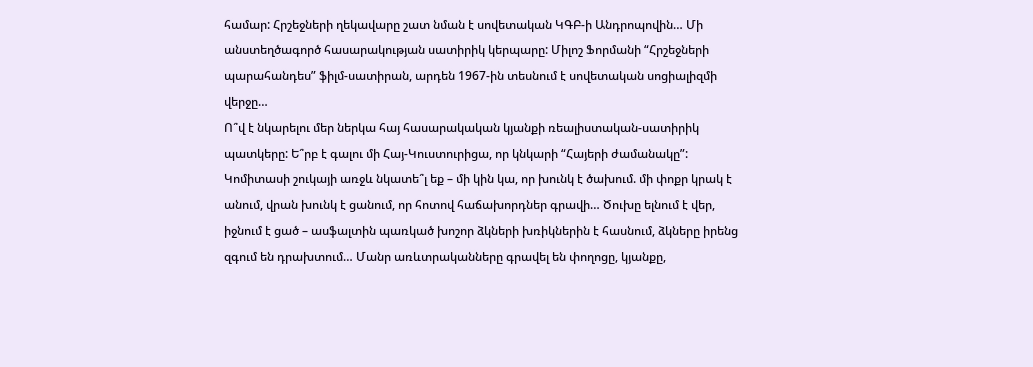համար: Հրշեջների ղեկավարը շատ նման է սովետական ԿԳԲ-ի Անդրոպովին… Մի անստեղծագործ հասարակության սատիրիկ կերպարը: Միլոշ Ֆորմանի “Հրշեջների պարահանդես” ֆիլմ-սատիրան, արդեն 1967-ին տեսնում է սովետական սոցիալիզմի վերջը…
Ո՞վ է նկարելու մեր ներկա հայ հասարակական կյանքի ռեալիստական-սատիրիկ պատկերը: Ե՞րբ է գալու մի Հայ-Կուստուրիցա, որ կնկարի “Հայերի ժամանակը”:
Կոմիտասի շուկայի առջև նկատե՞լ եք – մի կին կա, որ խունկ է ծախում. մի փոքր կրակ է անում, վրան խունկ է ցանում, որ հոտով հաճախորդներ գրավի… Ծուխը ելնում է վեր, իջնում է ցած – ասֆալտին պառկած խոշոր ձկների խռիկներին է հասնում, ձկները իրենց զգում են դրախտում… Մանր առևտրականները գրավել են փողոցը, կյանքը,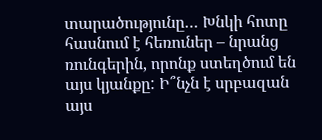տարածությունը… Խնկի հոտը հասնում է հեռուներ – նրանց ռունգերին, որոնք ստեղծում են այս կյանքը: Ի՞նչն է սրբազան այս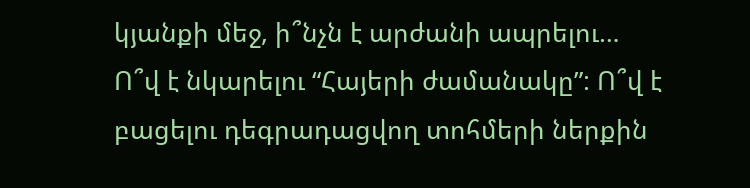կյանքի մեջ, ի՞նչն է արժանի ապրելու…
Ո՞վ է նկարելու “Հայերի ժամանակը”: Ո՞վ է բացելու դեգրադացվող տոհմերի ներքին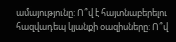ամայությունը: Ո՞վ է հայտնաբերելու հազվադեպ կյանքի օազիսները: Ո՞վ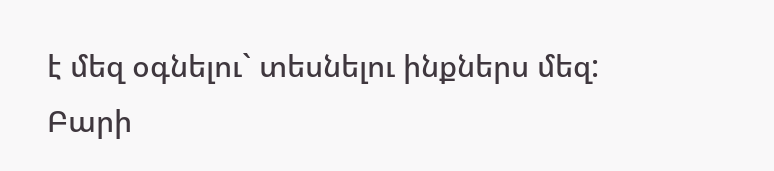է մեզ օգնելու` տեսնելու ինքներս մեզ:
Բարի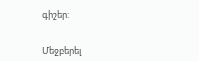գիշեր:


Մեջբերել